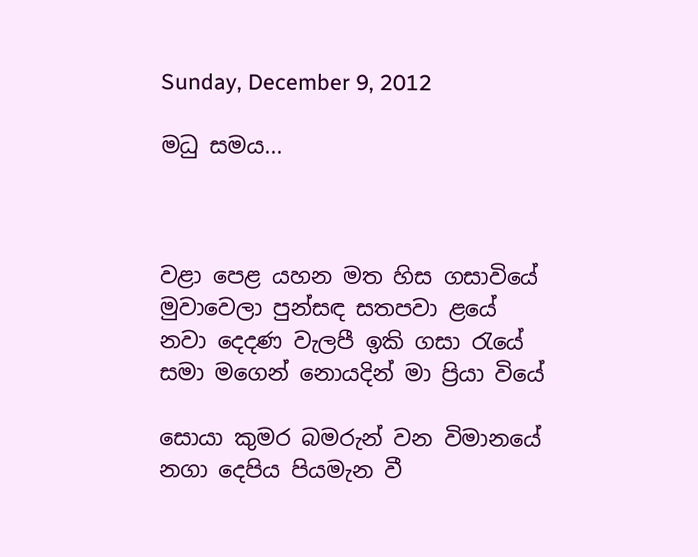Sunday, December 9, 2012

මධු සමය...



වළා පෙළ යහන මත හිස ගසාවියේ
මුවාවෙලා පුන්සඳ සතපවා ළයේ
නවා දෙදණ වැලපී ඉකි ගසා ‍රැයේ
සමා මගෙන් නොයදින් මා ප්‍රියා වියේ

සොයා කුමර බමරුන් වන විමානයේ
නගා දෙපිය පියමැන වී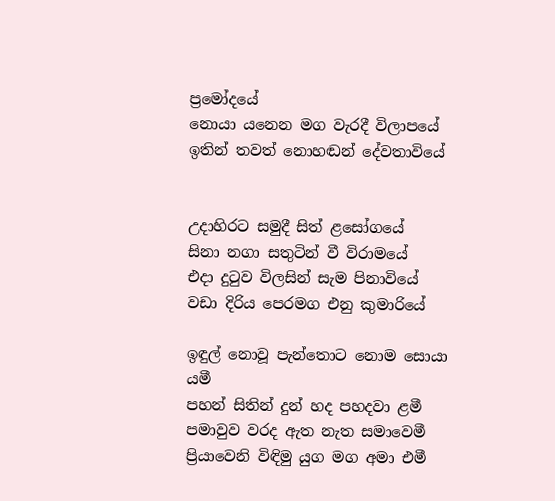ප්‍රමෝදයේ
නොයා යනෙන මග වැරදී විලාපයේ
ඉතින් තවත් නොහඬන් දේවතාවියේ


උදාහිරට සමුදී සිත් ළසෝගයේ
සිනා නගා සතුටින් වී විරාමයේ
එදා දු‍ටුව විලසින් සැම පිනාවියේ
වඩා දිරිය පෙරමග එනු කුමාරියේ

ඉඳුල් නොවූ පැන්තොට නොම සොයා යමී
පහන් සිතින් දුන් හද පහදවා ළමී
පමාවුව වරද ඇත නැත සමාවෙමී
ප්‍රියාවෙනි විඳිමු යුග මග අමා එමී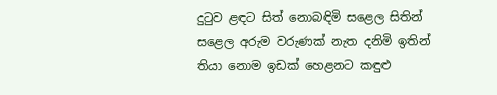දු‍ටුව ළඳට සිත් නොබඳිමි සළෙල සිතින්
සළෙල අරුම වරුණක් නැත දනිමි ඉතින්
තියා නොම ඉඩක් හෙළනට කඳුළු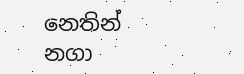නෙතින්
නගා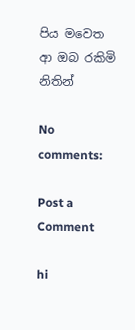පිය මවෙත ආ ඔබ රකිමි නිතින්

No comments:

Post a Comment

hi